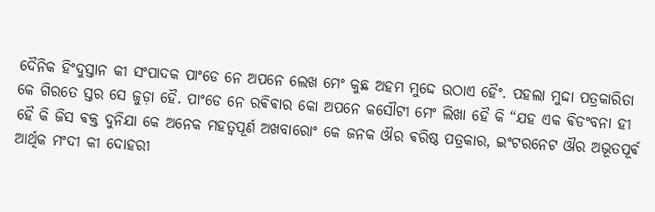ଦୈନିକ ହିଂଦୁସ୍ତାନ କୀ ସଂପାଦକ ପାଂଡେ ନେ ଅପନେ ଲେଖ ମେଂ କୁଛ ଅହମ ମୁଦ୍ଦେ ଉଠାଏ ହୈଂ. ପହଲା ମୁଦ୍ଦା ପତ୍ରକାରିତା କେ ଗିରତେ ସ୍ତର ସେ ଜୁଡ଼ା ହୈ. ପାଂଡେ ନେ ରଵିଵାର କୋ ଅପନେ କସୌଟୀ ମେଂ ଲିଖା ହୈ କି “ଯହ ଏକ ଵିଡଂବନା ହୀ ହୈ କି ଜିସ ଵକ୍ତ ଦୁନିଯା କେ ଅନେକ ମହତ୍ଵପୂର୍ଣ ଅଖବାରୋଂ କେ ଜନକ ଔର ଵରିଷ୍ଠ ପତ୍ରକାର, ଇଂଟରନେଟ ଔର ଅଭୂତପୂର୍ଵ ଆର୍ଥିକ ମଂଦୀ କୀ ଦୋହରୀ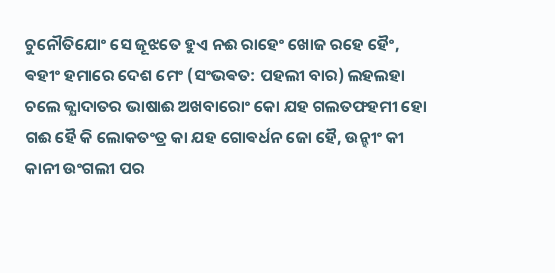ଚୁନୌତିଯୋଂ ସେ ଜୂଝତେ ହୁଏ ନଈ ରାହେଂ ଖୋଜ ରହେ ହୈଂ, ଵହୀଂ ହମାରେ ଦେଶ ମେଂ (ସଂଭଵତ: ପହଲୀ ବାର) ଲହଲହା ଚଲେ ଜ୍ଯାଦାତର ଭାଷାଈ ଅଖବାରୋଂ କୋ ଯହ ଗଲତଫହମୀ ହୋ ଗଈ ହୈ କି ଲୋକତଂତ୍ର କା ଯହ ଗୋଵର୍ଧନ ଜୋ ହୈ, ଉନ୍ହୀଂ କୀ କାନୀ ଉଂଗଲୀ ପର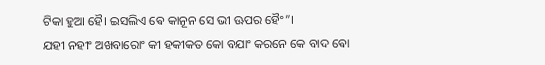ଟିକା ହୁଆ ହୈ। ଇସଲିଏ ଵେ କାନୂନ ସେ ଭୀ ଊପର ହୈଂ”।
ଯହୀ ନହୀଂ ଅଖବାରୋଂ କୀ ହକୀକତ କୋ ବଯାଂ କରନେ କେ ବାଦ ଵୋ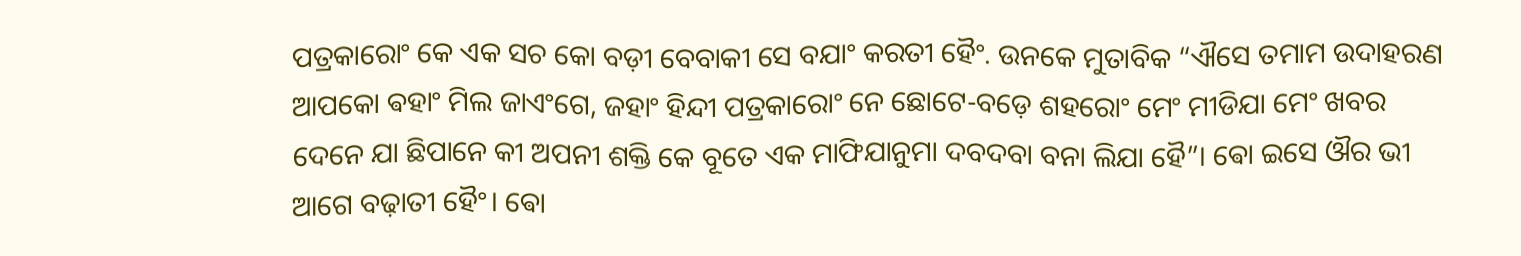ପତ୍ରକାରୋଂ କେ ଏକ ସଚ କୋ ବଡ଼ୀ ବେବାକୀ ସେ ବଯାଂ କରତୀ ହୈଂ. ଉନକେ ମୁତାବିକ “ଐସେ ତମାମ ଉଦାହରଣ ଆପକୋ ଵହାଂ ମିଲ ଜାଏଂଗେ, ଜହାଂ ହିନ୍ଦୀ ପତ୍ରକାରୋଂ ନେ ଛୋଟେ-ବଡ଼େ ଶହରୋଂ ମେଂ ମୀଡିଯା ମେଂ ଖବର ଦେନେ ଯା ଛିପାନେ କୀ ଅପନୀ ଶକ୍ତି କେ ବୂତେ ଏକ ମାଫିଯାନୁମା ଦବଦବା ବନା ଲିଯା ହୈ”। ଵୋ ଇସେ ଔର ଭୀ ଆଗେ ବଢ଼ାତୀ ହୈଂ। ଵୋ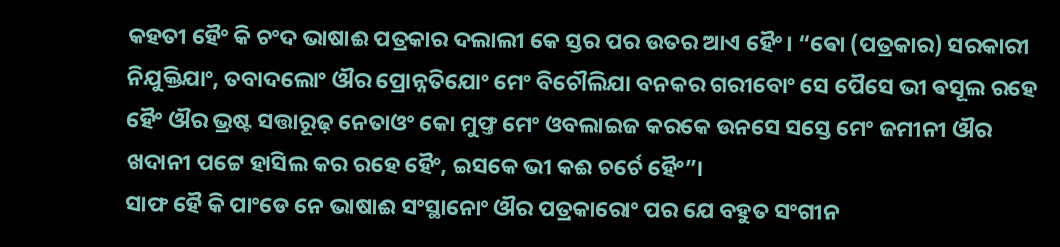କହତୀ ହୈଂ କି ଚଂଦ ଭାଷାଈ ପତ୍ରକାର ଦଲାଲୀ କେ ସ୍ତର ପର ଉତର ଆଏ ହୈଂ। “ଵୋ (ପତ୍ରକାର) ସରକାରୀ ନିଯୁକ୍ତିଯାଂ, ତବାଦଲୋଂ ଔର ପ୍ରୋନ୍ନତିଯୋଂ ମେଂ ବିଚୌଲିଯା ବନକର ଗରୀବୋଂ ସେ ପୈସେ ଭୀ ଵସୂଲ ରହେ ହୈଂ ଔର ଭ୍ରଷ୍ଟ ସତ୍ତାରୂଢ଼ ନେତାଓଂ କୋ ମୁଫ୍ତ ମେଂ ଓବଲାଇଜ କରକେ ଉନସେ ସସ୍ତେ ମେଂ ଜମୀନୀ ଔର ଖଦାନୀ ପଟ୍ଟେ ହାସିଲ କର ରହେ ହୈଂ, ଇସକେ ଭୀ କଈ ଚର୍ଚେ ହୈଂ”।
ସାଫ ହୈ କି ପାଂଡେ ନେ ଭାଷାଈ ସଂସ୍ଥାନୋଂ ଔର ପତ୍ରକାରୋଂ ପର ଯେ ବହୁତ ସଂଗୀନ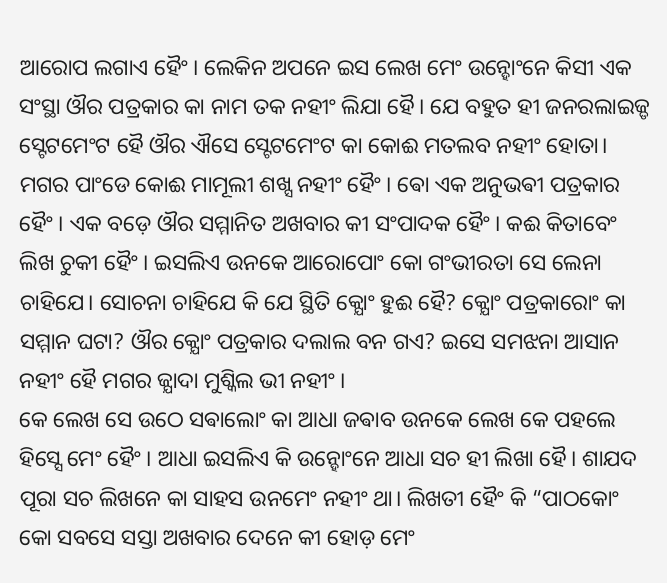ଆରୋପ ଲଗାଏ ହୈଂ। ଲେକିନ ଅପନେ ଇସ ଲେଖ ମେଂ ଉନ୍ହୋଂନେ କିସୀ ଏକ ସଂସ୍ଥା ଔର ପତ୍ରକାର କା ନାମ ତକ ନହୀଂ ଲିଯା ହୈ। ଯେ ବହୁତ ହୀ ଜନରଲାଇଜ୍ଡ ସ୍ଟେଟମେଂଟ ହୈ ଔର ଐସେ ସ୍ଟେଟମେଂଟ କା କୋଈ ମତଲବ ନହୀଂ ହୋତା। ମଗର ପାଂଡେ କୋଈ ମାମୂଲୀ ଶଖ୍ସ ନହୀଂ ହୈଂ। ଵୋ ଏକ ଅନୁଭଵୀ ପତ୍ରକାର ହୈଂ। ଏକ ବଡ଼େ ଔର ସମ୍ମାନିତ ଅଖବାର କୀ ସଂପାଦକ ହୈଂ। କଈ କିତାବେଂ ଲିଖ ଚୁକୀ ହୈଂ। ଇସଲିଏ ଉନକେ ଆରୋପୋଂ କୋ ଗଂଭୀରତା ସେ ଲେନା ଚାହିଯେ। ସୋଚନା ଚାହିଯେ କି ଯେ ସ୍ଥିତି କ୍ଯୋଂ ହୁଈ ହୈ? କ୍ଯୋଂ ପତ୍ରକାରୋଂ କା ସମ୍ମାନ ଘଟା? ଔର କ୍ଯୋଂ ପତ୍ରକାର ଦଲାଲ ବନ ଗଏ? ଇସେ ସମଝନା ଆସାନ ନହୀଂ ହୈ ମଗର ଜ୍ଯାଦା ମୁଶ୍କିଲ ଭୀ ନହୀଂ।
କେ ଲେଖ ସେ ଉଠେ ସଵାଲୋଂ କା ଆଧା ଜଵାବ ଉନକେ ଲେଖ କେ ପହଲେ ହିସ୍ସେ ମେଂ ହୈଂ। ଆଧା ଇସଲିଏ କି ଉନ୍ହୋଂନେ ଆଧା ସଚ ହୀ ଲିଖା ହୈ। ଶାଯଦ ପୂରା ସଚ ଲିଖନେ କା ସାହସ ଉନମେଂ ନହୀଂ ଥା। ଲିଖତୀ ହୈଂ କି “ପାଠକୋଂ କୋ ସବସେ ସସ୍ତା ଅଖବାର ଦେନେ କୀ ହୋଡ଼ ମେଂ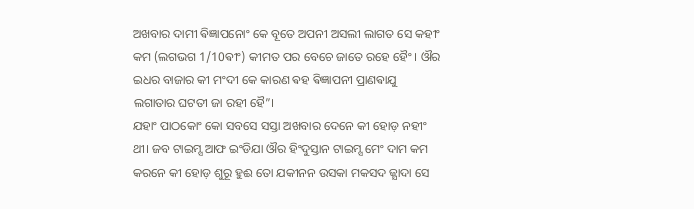ଅଖବାର ଦାମୀ ଵିଜ୍ଞାପନୋଂ କେ ବୂତେ ଅପନୀ ଅସଲୀ ଲାଗତ ସେ କହୀଂ କମ (ଲଗଭଗ 1/10ଵୀଂ) କୀମତ ପର ବେଚେ ଜାତେ ରହେ ହୈଂ। ଔର ଇଧର ବାଜାର କୀ ମଂଦୀ କେ କାରଣ ଵହ ଵିଜ୍ଞାପନୀ ପ୍ରାଣଵାଯୁ ଲଗାତାର ଘଟତୀ ଜା ରହୀ ହୈ”।
ଯହାଂ ପାଠକୋଂ କୋ ସବସେ ସସ୍ତା ଅଖବାର ଦେନେ କୀ ହୋଡ଼ ନହୀଂ ଥୀ। ଜବ ଟାଇମ୍ସ ଆଫ ଇଂଡିଯା ଔର ହିଂଦୁସ୍ତାନ ଟାଇମ୍ସ ମେଂ ଦାମ କମ କରନେ କୀ ହୋଡ଼ ଶୁରୂ ହୁଈ ତୋ ଯକୀନନ ଉସକା ମକସଦ ଜ୍ଯାଦା ସେ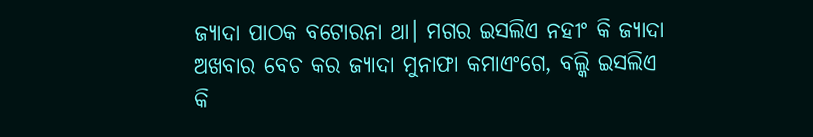ଜ୍ଯାଦା ପାଠକ ବଟୋରନା ଥା। ମଗର ଇସଲିଏ ନହୀଂ କି ଜ୍ଯାଦା ଅଖବାର ବେଚ କର ଜ୍ଯାଦା ମୁନାଫା କମାଏଂଗେ, ବଲ୍କି ଇସଲିଏ କି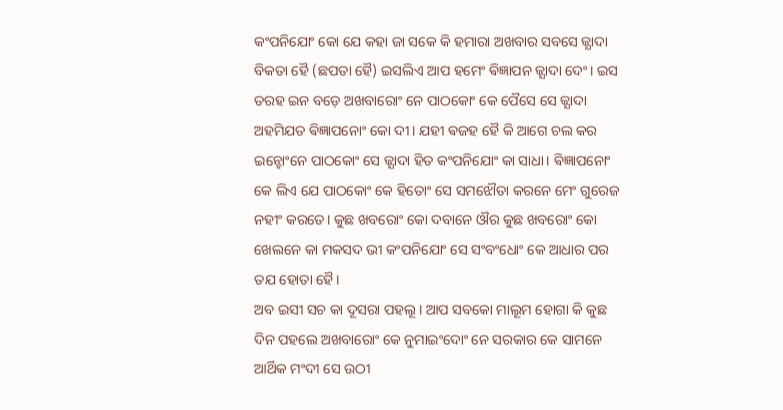କଂପନିଯୋଂ କୋ ଯେ କହା ଜା ସକେ କି ହମାରା ଅଖବାର ସବସେ ଜ୍ଯାଦା ବିକତା ହୈ (ଛପତା ହୈ) ଇସଲିଏ ଆପ ହମେଂ ଵିଜ୍ଞାପନ ଜ୍ଯାଦା ଦେଂ। ଇସ ତରହ ଇନ ବଡ଼େ ଅଖବାରୋଂ ନେ ପାଠକୋଂ କେ ପୈସେ ସେ ଜ୍ଯାଦା ଅହମିଯତ ଵିଜ୍ଞାପନୋଂ କୋ ଦୀ। ଯହୀ ଵଜହ ହୈ କି ଆଗେ ଚଲ କର ଇନ୍ହୋଂନେ ପାଠକୋଂ ସେ ଜ୍ଯାଦା ହିତ କଂପନିଯୋଂ କା ସାଧା। ଵିଜ୍ଞାପନୋଂ କେ ଲିଏ ଯେ ପାଠକୋଂ କେ ହିତୋଂ ସେ ସମଝୌତା କରନେ ମେଂ ଗୁରେଜ ନହୀଂ କରତେ। କୁଛ ଖବରୋଂ କୋ ଦବାନେ ଔର କୁଛ ଖବରୋଂ କୋ ଖେଲନେ କା ମକସଦ ଭୀ କଂପନିଯୋଂ ସେ ସଂବଂଧୋଂ କେ ଆଧାର ପର ତଯ ହୋତା ହୈ।
ଅବ ଇସୀ ସଚ କା ଦୂସରା ପହଲୂ। ଆପ ସବକୋ ମାଲୂମ ହୋଗା କି କୁଛ ଦିନ ପହଲେ ଅଖବାରୋଂ କେ ନୁମାଇଂଦୋଂ ନେ ସରକାର କେ ସାମନେ ଆର୍ଥିକ ମଂଦୀ ସେ ଉଠୀ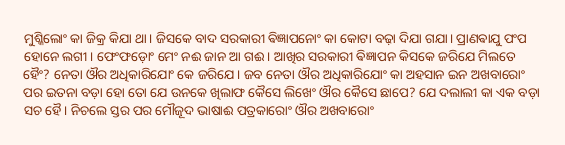ମୁଶ୍କିଲୋଂ କା ଜିକ୍ର କିଯା ଥା। ଜିସକେ ବାଦ ସରକାରୀ ଵିଜ୍ଞାପନୋଂ କା କୋଟା ବଢ଼ା ଦିଯା ଗଯା। ପ୍ରାଣଵାଯୁ ପଂପ ହୋନେ ଲଗୀ। ଫେଂଫଡ଼ୋଂ ମେଂ ନଈ ଜାନ ଆ ଗଈ। ଆଖିର ସରକାରୀ ଵିଜ୍ଞାପନ କିସକେ ଜରିଯେ ମିଲତେ ହୈଂ? ନେତା ଔର ଅଧିକାରିଯୋଂ କେ ଜରିଯେ। ଜବ ନେତା ଔର ଅଧିକାରିଯୋଂ କା ଅହସାନ ଇନ ଅଖବାରୋଂ ପର ଇତନା ବଡ଼ା ହୋ ତୋ ଯେ ଉନକେ ଖିଲାଫ କୈସେ ଲିଖେଂ ଔର କୈସେ ଛାପେ? ଯେ ଦଲାଲୀ କା ଏକ ବଡ଼ା ସଚ ହୈ। ନିଚଲେ ସ୍ତର ପର ମୌଜୂଦ ଭାଷାଈ ପତ୍ରକାରୋଂ ଔର ଅଖବାରୋଂ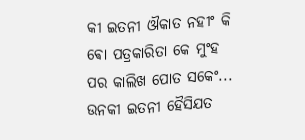କୀ ଇତନୀ ଔକାତ ନହୀଂ କି ଵୋ ପତ୍ରକାରିତା କେ ମୁଂହ ପର କାଲିଖ ପୋତ ସକେଂ... ଉନକୀ ଇତନୀ ହୈସିଯତ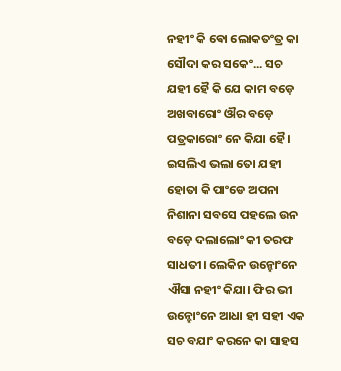ନହୀଂ କି ଵୋ ଲୋକତଂତ୍ର କା ସୌଦା କର ସକେଂ... ସଚ ଯହୀ ହୈ କି ଯେ କାମ ବଡ଼େ ଅଖବାରୋଂ ଔର ବଡ଼େ ପତ୍ରକାରୋଂ ନେ କିଯା ହୈ। ଇସଲିଏ ଭଲା ତୋ ଯହୀ ହୋତା କି ପାଂଡେ ଅପନା ନିଶାନା ସବସେ ପହଲେ ଉନ ବଡ଼େ ଦଲାଲୋଂ କୀ ତରଫ ସାଧତୀ। ଲେକିନ ଉନ୍ହୋଂନେ ଐସା ନହୀଂ କିଯା। ଫିର ଭୀ ଉନ୍ହୋଂନେ ଆଧା ହୀ ସହୀ ଏକ ସଚ ବଯାଂ କରନେ କା ସାହସ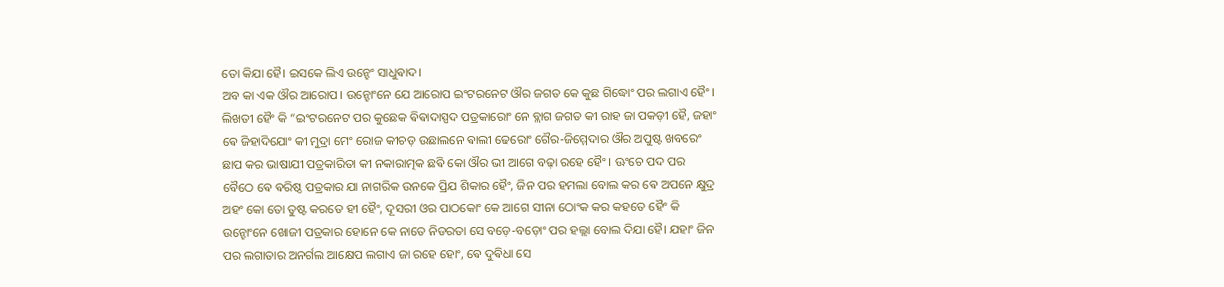ତୋ କିଯା ହୈ। ଇସକେ ଲିଏ ଉନ୍ହେଂ ସାଧୁଵାଦ।
ଅବ କା ଏକ ଔର ଆରୋପ। ଉନ୍ହୋଂନେ ଯେ ଆରୋପ ଇଂଟରନେଟ ଔର ଜଗତ କେ କୁଛ ଗିଦ୍ଧୋଂ ପର ଲଗାଏ ହୈଂ। ଲିଖତୀ ହୈଂ କି “ଇଂଟରନେଟ ପର କୁଛେକ ଵିଵାଦାସ୍ପଦ ପତ୍ରକାରୋଂ ନେ ବ୍ଲାଗ ଜଗତ କୀ ରାହ ଜା ପକଡ଼ୀ ହୈ, ଜହାଂ ଵେ ଜିହାଦିଯୋଂ କୀ ମୁଦ୍ରା ମେଂ ରୋଜ କୀଚଡ଼ ଉଛାଲନେ ଵାଲୀ ଢେରୋଂ ଗୈର-ଜିମ୍ମେଦାର ଔର ଅପୁଷ୍ଟ ଖବରେଂ ଛାପ କର ଭାଷାଯୀ ପତ୍ରକାରିତା କୀ ନକାରାତ୍ମକ ଛଵି କୋ ଔର ଭୀ ଆଗେ ବଢ଼ା ରହେ ହୈଂ। ଊଂଚେ ପଦ ପର ବୈଠେ ଵେ ଵରିଷ୍ଠ ପତ୍ରକାର ଯା ନାଗରିକ ଉନକେ ପ୍ରିଯ ଶିକାର ହୈଂ, ଜିନ ପର ହମଲା ବୋଲ କର ଵେ ଅପନେ କ୍ଷୁଦ୍ର ଅହଂ କୋ ତୋ ତୁଷ୍ଟ କରତେ ହୀ ହୈଂ, ଦୂସରୀ ଓର ପାଠକୋଂ କେ ଆଗେ ସୀନା ଠୋଂକ କର କହତେ ହୈଂ କି ଉନ୍ହୋଂନେ ଖୋଜୀ ପତ୍ରକାର ହୋନେ କେ ନାତେ ନିଡରତା ସେ ବଡ଼େ-ବଡ଼ୋଂ ପର ହଲ୍ଲା ବୋଲ ଦିଯା ହୈ। ଯହାଂ ଜିନ ପର ଲଗାତାର ଅନର୍ଗଲ ଆକ୍ଷେପ ଲଗାଏ ଜା ରହେ ହୋଂ, ଵେ ଦୁଵିଧା ସେ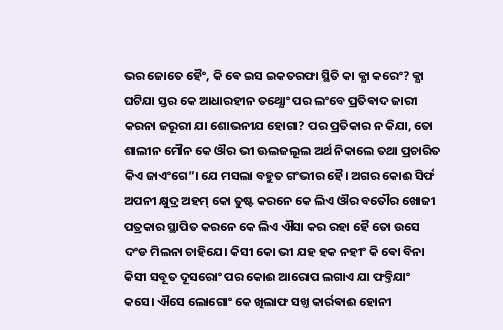ଭର ଜୋତେ ହୈଂ, କି ଵେ ଇସ ଇକତରଫା ସ୍ଥିତି କା କ୍ଯା କରେଂ? କ୍ଯା ଘଟିଯା ସ୍ତର କେ ଆଧାରହୀନ ତଥ୍ଯୋଂ ପର ଲଂବେ ପ୍ରତିଵାଦ ଜାରୀ କରନା ଜରୂରୀ ଯା ଶୋଭନୀଯ ହୋଗା? ପର ପ୍ରତିକାର ନ କିଯା, ତୋ ଶାଲୀନ ମୌନ କେ ଔର ଭୀ ଊଲଜଲୂଲ ଅର୍ଥ ନିକାଲେ ତଥା ପ୍ରଚାରିତ କିଏ ଜାଏଂଗେ”। ଯେ ମସଲା ବହୁତ ଗଂଭୀର ହୈ। ଅଗର କୋଈ ସିର୍ଫ ଅପନୀ କ୍ଷୁଦ୍ର ଅହମ୍ କୋ ତୁଷ୍ଟ କରନେ କେ ଲିଏ ଔର ବତୌର ଖୋଜୀ ପତ୍ରକାର ସ୍ଥାପିତ କରନେ କେ ଲିଏ ଐସା କର ରହା ହୈ ତୋ ଉସେ ଦଂଡ ମିଲନା ଚାହିଯେ। କିସୀ କୋ ଭୀ ଯହ ହକ ନହୀଂ କି ଵୋ ବିନା କିସୀ ସବୂତ ଦୂସରୋଂ ପର କୋଈ ଆରୋପ ଲଗାଏ ଯା ଫବ୍ତିଯାଂ କସେ। ଐସେ ଲୋଗୋଂ କେ ଖିଲାଫ ସଖ୍ତ କାର୍ରଵାଈ ହୋନୀ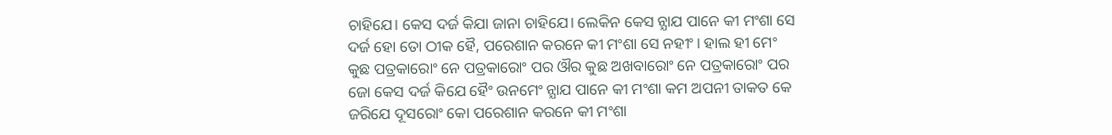ଚାହିଯେ। କେସ ଦର୍ଜ କିଯା ଜାନା ଚାହିଯେ। ଲେକିନ କେସ ନ୍ଯାଯ ପାନେ କୀ ମଂଶା ସେ ଦର୍ଜ ହୋ ତୋ ଠୀକ ହୈ, ପରେଶାନ କରନେ କୀ ମଂଶା ସେ ନହୀଂ। ହାଲ ହୀ ମେଂ କୁଛ ପତ୍ରକାରୋଂ ନେ ପତ୍ରକାରୋଂ ପର ଔର କୁଛ ଅଖବାରୋଂ ନେ ପତ୍ରକାରୋଂ ପର ଜୋ କେସ ଦର୍ଜ କିଯେ ହୈଂ ଉନମେଂ ନ୍ଯାଯ ପାନେ କୀ ମଂଶା କମ ଅପନୀ ତାକତ କେ ଜରିଯେ ଦୂସରୋଂ କୋ ପରେଶାନ କରନେ କୀ ମଂଶା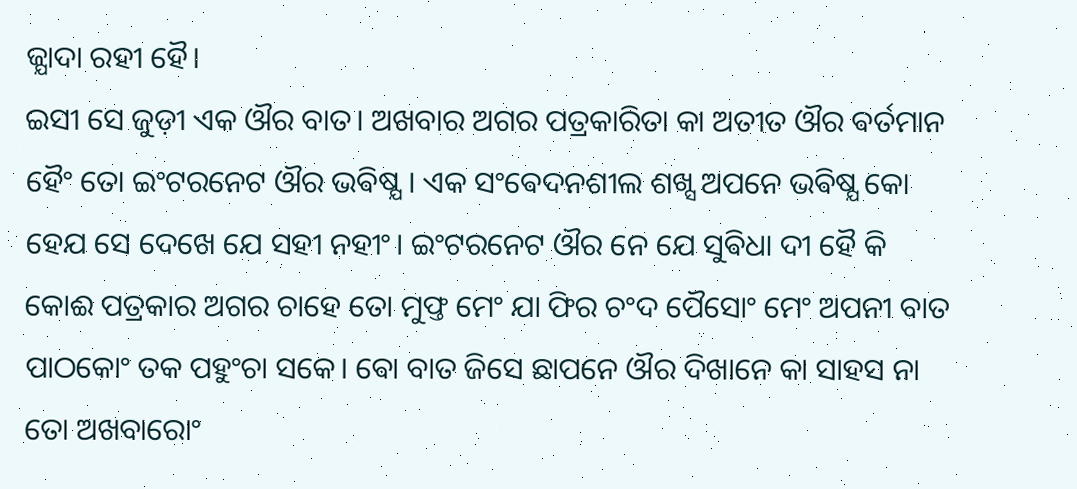ଜ୍ଯାଦା ରହୀ ହୈ।
ଇସୀ ସେ ଜୁଡ଼ୀ ଏକ ଔର ବାତ। ଅଖବାର ଅଗର ପତ୍ରକାରିତା କା ଅତୀତ ଔର ଵର୍ତମାନ ହୈଂ ତୋ ଇଂଟରନେଟ ଔର ଭଵିଷ୍ଯ। ଏକ ସଂଵେଦନଶୀଲ ଶଖ୍ସ ଅପନେ ଭଵିଷ୍ଯ କୋ ହେଯ ସେ ଦେଖେ ଯେ ସହୀ ନହୀଂ। ଇଂଟରନେଟ ଔର ନେ ଯେ ସୁଵିଧା ଦୀ ହୈ କି କୋଈ ପତ୍ରକାର ଅଗର ଚାହେ ତୋ ମୁଫ୍ତ ମେଂ ଯା ଫିର ଚଂଦ ପୈସୋଂ ମେଂ ଅପନୀ ବାତ ପାଠକୋଂ ତକ ପହୁଂଚା ସକେ। ଵୋ ବାତ ଜିସେ ଛାପନେ ଔର ଦିଖାନେ କା ସାହସ ନା ତୋ ଅଖବାରୋଂ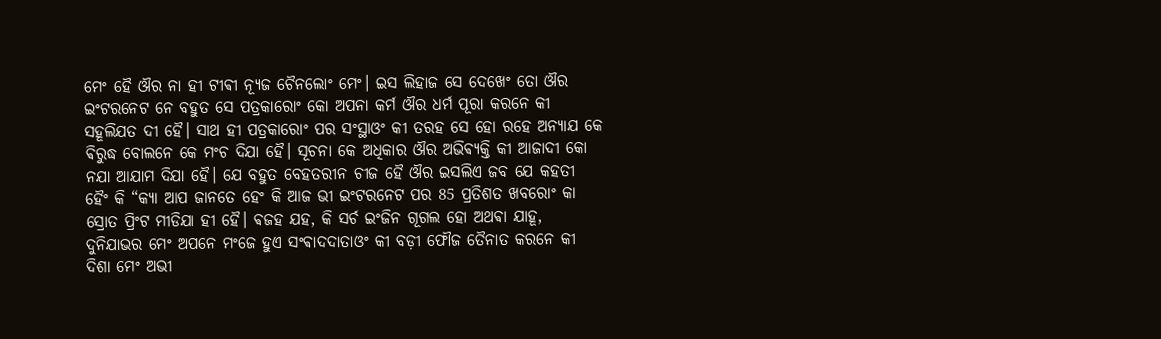ମେଂ ହୈ ଔର ନା ହୀ ଟୀଵୀ ନ୍ଯୂଜ ଚୈନଲୋଂ ମେଂ। ଇସ ଲିହାଜ ସେ ଦେଖେଂ ତୋ ଔର ଇଂଟରନେଟ ନେ ବହୁତ ସେ ପତ୍ରକାରୋଂ କୋ ଅପନା କର୍ମ ଔର ଧର୍ମ ପୂରା କରନେ କୀ ସହୂଲିଯତ ଦୀ ହୈ। ସାଥ ହୀ ପତ୍ରକାରୋଂ ପର ସଂସ୍ଥାଓଂ କୀ ତରହ ସେ ହୋ ରହେ ଅନ୍ଯାଯ କେ ଵିରୁଦ୍ଧ ବୋଲନେ କେ ମଂଚ ଦିଯା ହୈ। ସୂଚନା କେ ଅଧିକାର ଔର ଅଭିଵ୍ଯକ୍ତି କୀ ଆଜାଦୀ କୋ ନଯା ଆଯାମ ଦିଯା ହୈ। ଯେ ବହୁତ ବେହତରୀନ ଚୀଜ ହୈ ଔର ଇସଲିଏ ଜବ ଯେ କହତୀ ହୈଂ କି “କ୍ଯା ଆପ ଜାନତେ ହେଂ କି ଆଜ ଭୀ ଇଂଟରନେଟ ପର 85 ପ୍ରତିଶତ ଖବରୋଂ କା ସ୍ରୋତ ପ୍ରିଂଟ ମୀଡିଯା ହୀ ହୈ। ଵଜହ ଯହ, କି ସର୍ଚ ଇଂଜିନ ଗୂଗଲ ହୋ ଅଥଵା ଯାହୂ, ଦୁନିଯାଭର ମେଂ ଅପନେ ମଂଜେ ହୁଏ ସଂଵାଦଦାତାଓଂ କୀ ବଡ଼ୀ ଫୌଜ ତୈନାତ କରନେ କୀ ଦିଶା ମେଂ ଅଭୀ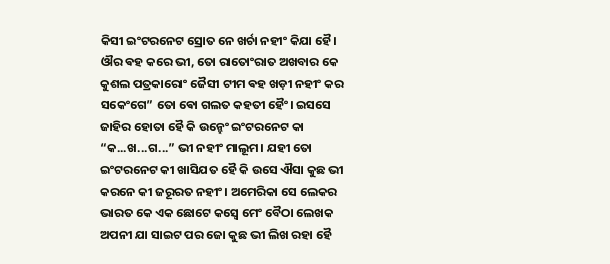କିସୀ ଇଂଟରନେଟ ସ୍ରୋତ ନେ ଖର୍ଚା ନହୀଂ କିଯା ହୈ। ଔର ଵହ କରେ ଭୀ, ତୋ ରାତୋଂରାତ ଅଖବାର କେ କୁଶଲ ପତ୍ରକାରୋଂ ଜୈସୀ ଟୀମ ଵହ ଖଡ଼ୀ ନହୀଂ କର ସକେଂଗେ” ତୋ ଵୋ ଗଲତ କହତୀ ହୈଂ। ଇସସେ ଜାହିର ହୋତା ହୈ କି ଉନ୍ହେଂ ଇଂଟରନେଟ କା “କ...ଖ...ଗ...” ଭୀ ନହୀଂ ମାଲୂମ। ଯହୀ ତୋ ଇଂଟରନେଟ କୀ ଖାସିଯତ ହୈ କି ଉସେ ଐସା କୁଛ ଭୀ କରନେ କୀ ଜରୂରତ ନହୀଂ। ଅମେରିକା ସେ ଲେକର ଭାରତ କେ ଏକ ଛୋଟେ କସ୍ବେ ମେଂ ବୈଠା ଲେଖକ ଅପନୀ ଯା ସାଇଟ ପର ଜୋ କୁଛ ଭୀ ଲିଖ ରହା ହୈ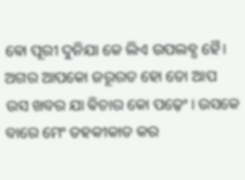ଵୋ ପୂରୀ ଦୁନିଯା କେ ଲିଏ ଉପଲବ୍ଧ ହୈ। ଅଗର ଆପକୋ ଜରୂରତ ହୋ ତୋ ଆପ ଉସ ଖବର ଯା ଵିଚାର କୋ ପଢ଼େଂ। ଉସକେ ବାରେ ମେଂ ତହକୀକାତ କର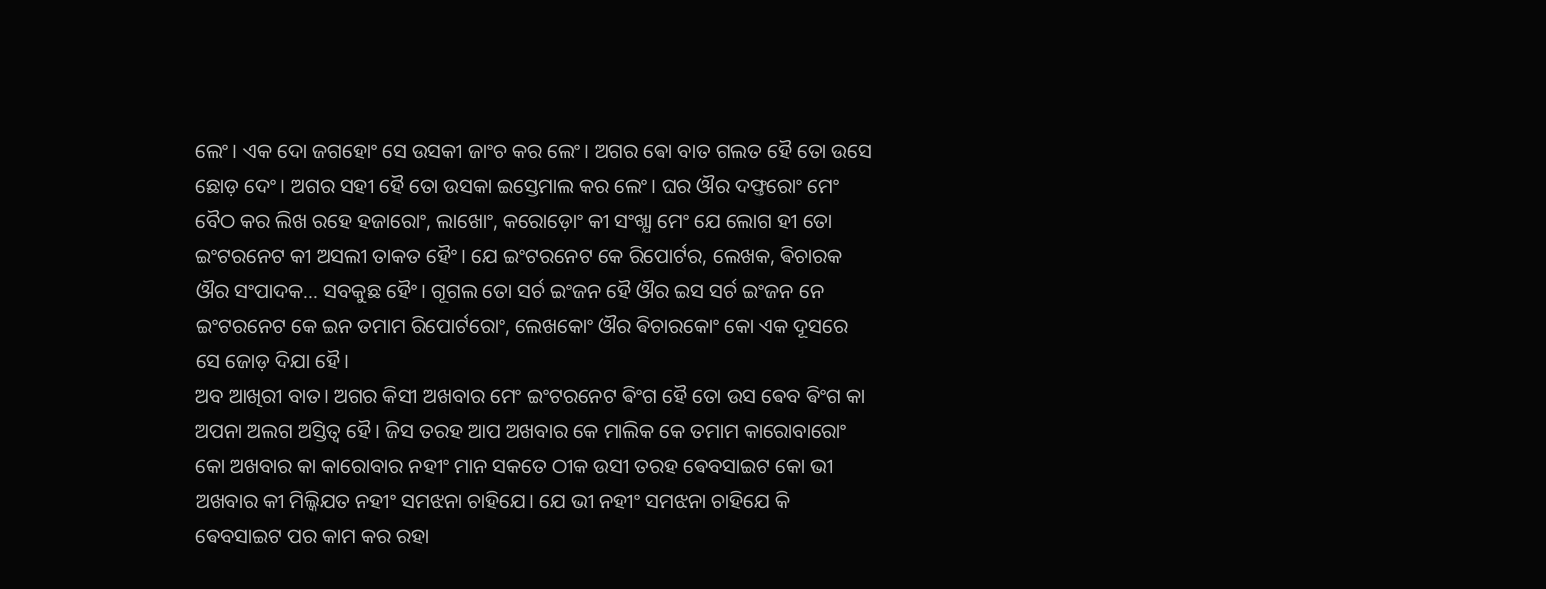ଲେଂ। ଏକ ଦୋ ଜଗହୋଂ ସେ ଉସକୀ ଜାଂଚ କର ଲେଂ। ଅଗର ଵୋ ବାତ ଗଲତ ହୈ ତୋ ଉସେ ଛୋଡ଼ ଦେଂ। ଅଗର ସହୀ ହୈ ତୋ ଉସକା ଇସ୍ତେମାଲ କର ଲେଂ। ଘର ଔର ଦଫ୍ତରୋଂ ମେଂ ବୈଠ କର ଲିଖ ରହେ ହଜାରୋଂ, ଲାଖୋଂ, କରୋଡ଼ୋଂ କୀ ସଂଖ୍ଯା ମେଂ ଯେ ଲୋଗ ହୀ ତୋ ଇଂଟରନେଟ କୀ ଅସଲୀ ତାକତ ହୈଂ। ଯେ ଇଂଟରନେଟ କେ ରିପୋର୍ଟର, ଲେଖକ, ଵିଚାରକ ଔର ସଂପାଦକ... ସବକୁଛ ହୈଂ। ଗୂଗଲ ତୋ ସର୍ଚ ଇଂଜନ ହୈ ଔର ଇସ ସର୍ଚ ଇଂଜନ ନେ ଇଂଟରନେଟ କେ ଇନ ତମାମ ରିପୋର୍ଟରୋଂ, ଲେଖକୋଂ ଔର ଵିଚାରକୋଂ କୋ ଏକ ଦୂସରେ ସେ ଜୋଡ଼ ଦିଯା ହୈ।
ଅବ ଆଖିରୀ ବାତ। ଅଗର କିସୀ ଅଖବାର ମେଂ ଇଂଟରନେଟ ଵିଂଗ ହୈ ତୋ ଉସ ଵେବ ଵିଂଗ କା ଅପନା ଅଲଗ ଅସ୍ତିତ୍ଵ ହୈ। ଜିସ ତରହ ଆପ ଅଖବାର କେ ମାଲିକ କେ ତମାମ କାରୋବାରୋଂ କୋ ଅଖବାର କା କାରୋବାର ନହୀଂ ମାନ ସକତେ ଠୀକ ଉସୀ ତରହ ଵେବସାଇଟ କୋ ଭୀ ଅଖବାର କୀ ମିଲ୍କିଯତ ନହୀଂ ସମଝନା ଚାହିଯେ। ଯେ ଭୀ ନହୀଂ ସମଝନା ଚାହିଯେ କି ଵେବସାଇଟ ପର କାମ କର ରହା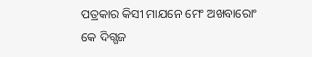ପତ୍ରକାର କିସୀ ମାଯନେ ମେଂ ଅଖବାରୋଂ କେ ଦିଗ୍ଗଜ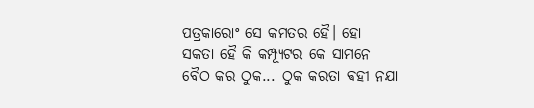ପତ୍ରକାରୋଂ ସେ କମତର ହୈ। ହୋ ସକତା ହୈ କି କମ୍ପ୍ଯୂଟର କେ ସାମନେ ବୈଠ କର ଠୁକ... ଠୁକ କରତା ଵହୀ ନଯା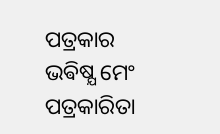ପତ୍ରକାର ଭଵିଷ୍ଯ ମେଂ ପତ୍ରକାରିତା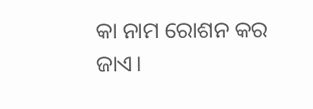କା ନାମ ରୋଶନ କର ଜାଏ।